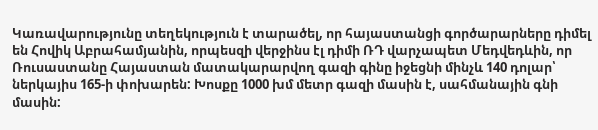Կառավարությունը տեղեկություն է տարածել, որ հայաստանցի գործարարները դիմել են Հովիկ Աբրահամյանին, որպեսզի վերջինս էլ դիմի ՌԴ վարչապետ Մեդվեդևին, որ Ռուսաստանը Հայաստան մատակարարվող գազի գինը իջեցնի մինչև 140 դոլար՝ ներկայիս 165-ի փոխարեն: Խոսքը 1000 խմ մետր գազի մասին է, սահմանային գնի մասին: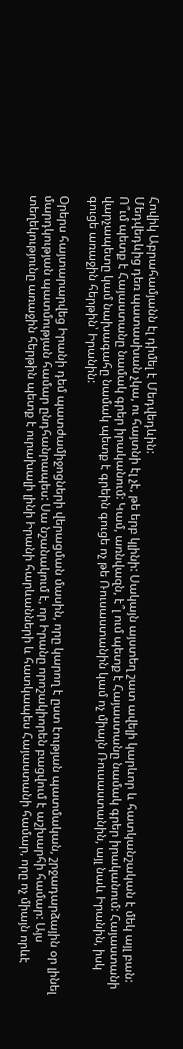Հովիկ Աբրահամյանն էլ դիմել է Մեդվեդևին:
Մեդվեդևից դեռ պատասխան չկա, ու հայտնի էլ չէ, թե երբ կլինի: Սակայն այստեղ շատ ավելի կարևոր և հատկանշական է մեկ այլ բան: Ո՞ւմ պետք է Հայաստանը նամակ գրեր իրականում: Կամ, առնվազն, է՞լ ում պետք է Հայաստանը նամակ գրեր իրականում: Հայաստանի վարչապետը կամ նախագահը նամակ պետք է գրեին գուցե ոչ թե Ռուսաստանին կամ ոչ միայն Ռուսաստանին, այլ նաև Իրանին, իսկ գուցե առաջին հերթին՝ Իրանին:

Օրերս հայտարարվեց Իրանի դեմ պատժամիջոցների վերացման մասին, որը կարող է ըստ էության պատմական, շրջադարձային օր լինել մարդկության պատմության համար ընդհանրապես: Սա նշանակում է, որ Իրանը որոշակիորեն բացվում է աշխարհի համար: Այս տեղեկությունը առաջին հերթին պետք է ուրախալի լինի Իրանի հարևանների և հատկապես Հայաստանի համար, որը ոչ միայն որևէ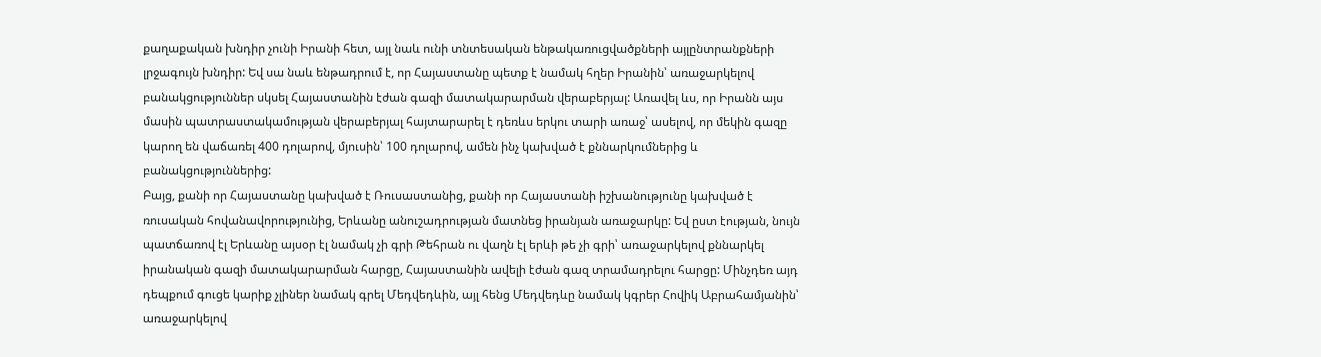քաղաքական խնդիր չունի Իրանի հետ, այլ նաև ունի տնտեսական ենթակառուցվածքների այլընտրանքների լրջագույն խնդիր: Եվ սա նաև ենթադրում է, որ Հայաստանը պետք է նամակ հղեր Իրանին՝ առաջարկելով բանակցություններ սկսել Հայաստանին էժան գազի մատակարարման վերաբերյալ: Առավել ևս, որ Իրանն այս մասին պատրաստակամության վերաբերյալ հայտարարել է դեռևս երկու տարի առաջ՝ ասելով, որ մեկին գազը կարող են վաճառել 400 դոլարով, մյուսին՝ 100 դոլարով, ամեն ինչ կախված է քննարկումներից և բանակցություններից:
Բայց, քանի որ Հայաստանը կախված է Ռուսաստանից, քանի որ Հայաստանի իշխանությունը կախված է ռուսական հովանավորությունից, Երևանը անուշադրության մատնեց իրանյան առաջարկը: Եվ ըստ էության, նույն պատճառով էլ Երևանը այսօր էլ նամակ չի գրի Թեհրան ու վաղն էլ երևի թե չի գրի՝ առաջարկելով քննարկել իրանական գազի մատակարարման հարցը, Հայաստանին ավելի էժան գազ տրամադրելու հարցը: Մինչդեռ այդ դեպքում գուցե կարիք չլիներ նամակ գրել Մեդվեդևին, այլ հենց Մեդվեդևը նամակ կգրեր Հովիկ Աբրահամյանին՝ առաջարկելով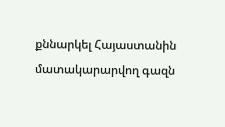քննարկել Հայաստանին մատակարարվող գազն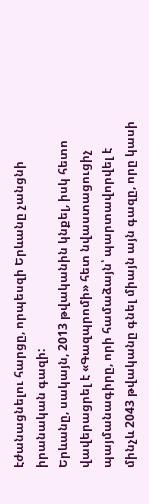էժանացնելու հարցը, որպեսզի Երևանը չանցնի իրանական գազի:
Երևանը, սակայն, 2013 թվականին կնքել, իսկ հետո վավերացրել է «Գազպրոմի» հետ նվաստացուցիչ պայմանագիրը, որի համաձայն՝ պարտավորվել է մինչև 2043 թվականը գնել միայն այն գազը, որը կասի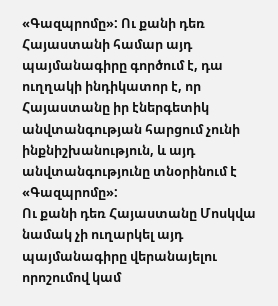«Գազպրոմը»: Ու քանի դեռ Հայաստանի համար այդ պայմանագիրը գործում է, դա ուղղակի ինդիկատոր է, որ Հայաստանը իր էներգետիկ անվտանգության հարցում չունի ինքնիշխանություն, և այդ անվտանգությունը տնօրինում է «Գազպրոմը»:
Ու քանի դեռ Հայաստանը Մոսկվա նամակ չի ուղարկել այդ պայմանագիրը վերանայելու որոշումով կամ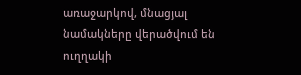առաջարկով, մնացյալ նամակները վերածվում են ուղղակի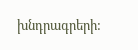խնդրագրերի: